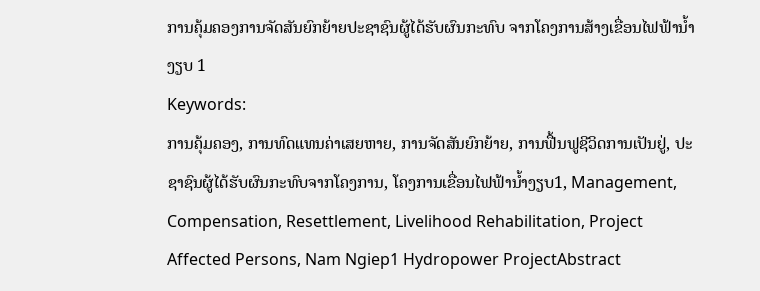ການຄຸ້ມຄອງການຈັດສັນຍົກຍ້າຍປະຊາຊົນຜູ້ໄດ້ຮັບຜົນກະທົບ ຈາກໂຄງການສ້າງເຂື່ອນໄຟຟ້ານໍ້າງຽບ 1
Keywords:
ການຄຸ້ມຄອງ, ການທົດແທນຄ່າເສຍຫາຍ, ການຈັດສັນຍົກຍ້າຍ, ການຟື້ນຟູຊີວິດການເປັນຢູ່, ປະຊາຊົນຜູ້ໄດ້ຮັບຜົນກະທົບຈາກໂຄງການ, ໂຄງການເຂື່ອນໄຟຟ້ານໍ້າງຽບ1, Management, Compensation, Resettlement, Livelihood Rehabilitation, Project Affected Persons, Nam Ngiep1 Hydropower ProjectAbstract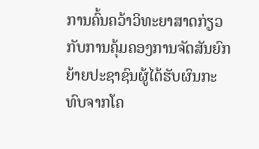ການຄົ້ນຄວ້າວິທະຍາສາດກ່ຽວກັບການຄຸ້ມຄອງການຈັດສັນຍົກຍ້າຍປະຊາຊົນຜູ້ໄດ້ຮັບຜົນກະທົບຈາກໂຄ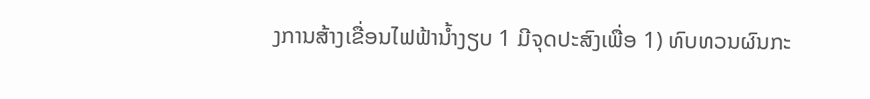ງການສ້າງເຂື່ອນໄຟຟ້ານໍ້າງຽບ 1 ມີຈຸດປະສົງເພື່ອ 1) ທົບທວນຜົນກະ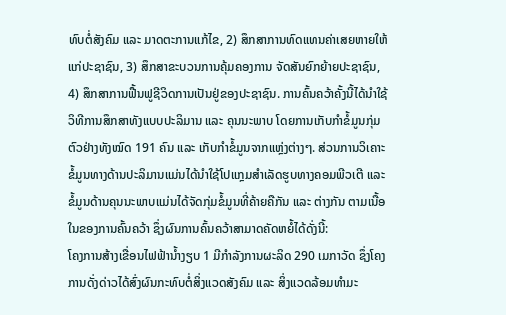ທົບຕໍ່ສັງຄົມ ແລະ ມາດຕະການແກ້ໄຂ, 2) ສຶກສາການທົດແທນຄ່າເສຍຫາຍໃຫ້ແກ່ປະຊາຊົນ, 3) ສຶກສາຂະບວນການຄຸ້ມຄອງການ ຈັດສັນຍົກຍ້າຍປະຊາຊົນ, 4) ສຶກສາການຟື້ນຟູຊີວິດການເປັນຢູ່ຂອງປະຊາຊົນ. ການຄົ້ນຄວ້າຄັ້ງນີ້ໄດ້ນໍາໃຊ້ວິທີການສຶກສາທັງແບບປະລິມານ ແລະ ຄຸນນະພາບ ໂດຍການເກັບກຳຂໍ້ມູນກຸ່ມຕົວຢ່າງທັງໝົດ 191 ຄົນ ແລະ ເກັບກຳຂໍ້ມູນຈາກແຫຼ່ງຕ່າງໆ. ສ່ວນການວິເຄາະຂໍ້ມູນທາງດ້ານປະລິມານແມ່ນໄດ້ນຳໃຊ້ໂປແກຼມສຳເລັດຮູບທາງຄອມພີວເຕີ ແລະ ຂໍ້ມູນດ້ານຄຸນນະພາບແມ່ນໄດ້ຈັດກຸ່ມຂໍ້ມູນທີ່ຄ້າຍຄືກັນ ແລະ ຕ່າງກັນ ຕາມເນື້ອໃນຂອງການຄົ້ນຄວ້າ ຊຶ່ງຜົນການຄົ້ນຄວ້າສາມາດຄັດຫຍໍ້ໄດ້ດັ່ງນີ້:
ໂຄງການສ້າງເຂື່ອນໄຟຟ້ານໍ້າງຽບ 1 ມີກຳລັງການຜະລິດ 290 ເມກາວັດ ຊຶ່ງໂຄງການດັ່ງດ່າວໄດ້ສົ່ງຜົນກະທົບຕໍ່ສິ່ງແວດສັງຄົມ ແລະ ສິ່ງແວດລ້ອມທຳມະ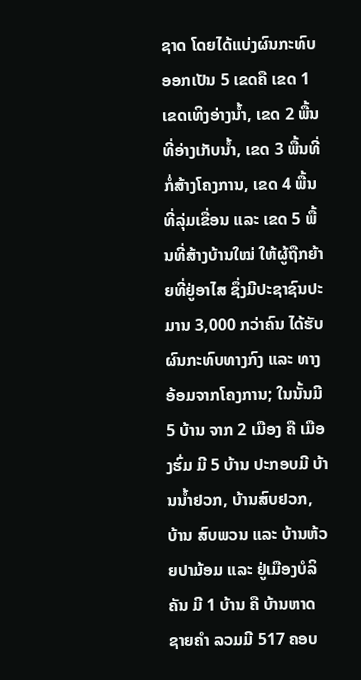ຊາດ ໂດຍໄດ້ແບ່ງຜົນກະທົບອອກເປັນ 5 ເຂດຄື ເຂດ 1 ເຂດເທິງອ່າງນໍ້າ, ເຂດ 2 ພື້ນທີ່ອ່າງເກັບນໍ້າ, ເຂດ 3 ພື້ນທີ່ກໍ່ສ້າງໂຄງການ, ເຂດ 4 ພື້ນທີ່ລຸ່ມເຂື່ອນ ແລະ ເຂດ 5 ພື້ນທີ່ສ້າງບ້ານໃໝ່ ໃຫ້ຜູ້ຖືກຍ້າຍທີ່ຢູ່ອາໄສ ຊຶ່ງມີປະຊາຊົນປະມານ 3,000 ກວ່າຄົນ ໄດ້ຮັບຜົນກະທົບທາງກົງ ແລະ ທາງອ້ອມຈາກໂຄງການ; ໃນນັ້ນມີ 5 ບ້ານ ຈາກ 2 ເມືອງ ຄື ເມືອງຮົ່ມ ມີ 5 ບ້ານ ປະກອບມີ ບ້ານນໍ້າຢວກ, ບ້ານສົບຢວກ, ບ້ານ ສົບພວນ ແລະ ບ້ານຫ້ວຍປາມ້ອມ ແລະ ຢູ່ເມືອງບໍລິຄັນ ມີ 1 ບ້ານ ຄື ບ້ານຫາດຊາຍຄໍາ ລວມມີ 517 ຄອບ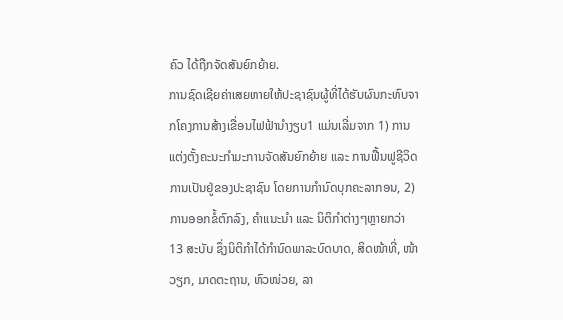ຄົວ ໄດ້ຖືກຈັດສັນຍົກຍ້າຍ.
ການຊົດເຊີຍຄ່າເສຍຫາຍໃຫ້ປະຊາຊົນຜູ້ທີ່ໄດ້ຮັບຜົນກະທົບຈາກໂຄງການສ້າງເຂື່ອນໄຟຟ້ານຳງຽບ1 ແມ່ນເລີ່ມຈາກ 1) ການແຕ່ງຕັ້ງຄະນະກຳມະການຈັດສັນຍົກຍ້າຍ ແລະ ການຟື້ນຟູຊີວິດການເປັນຢູ່ຂອງປະຊາຊົນ ໂດຍການກຳນົດບຸກຄະລາກອນ, 2) ການອອກຂໍ້ຕົກລົງ, ຄຳແນະນຳ ແລະ ນິຕິກຳຕ່າງໆຫຼາຍກວ່າ 13 ສະບັບ ຊຶ່ງນິຕິກຳໄດ້ກຳນົດພາລະບົດບາດ, ສິດໜ້າທີ່, ໜ້າວຽກ, ມາດຕະຖານ, ຫົວໜ່ວຍ, ລາ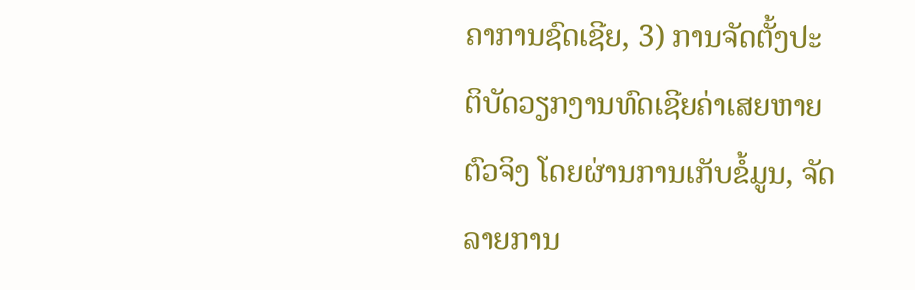ຄາການຊົດເຊີຍ, 3) ການຈັດຕັ້ງປະຕິບັດວຽກງານທົດເຊີຍຄ່າເສຍຫາຍຕົວຈິງ ໂດຍຜ່ານການເກັບຂໍ້ມູນ, ຈັດລາຍການ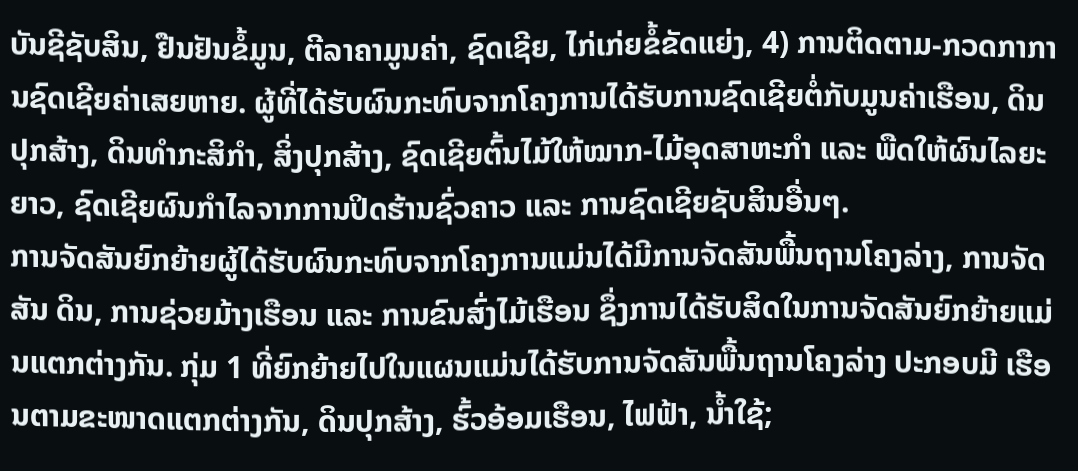ບັນຊີຊັບສິນ, ຢືນຢັນຂໍ້ມູນ, ຕີລາຄາມູນຄ່າ, ຊົດເຊີຍ, ໄກ່ເກ່ຍຂໍ້ຂັດແຍ່ງ, 4) ການຕິດຕາມ-ກວດກາການຊົດເຊີຍຄ່າເສຍຫາຍ. ຜູ້ທີ່ໄດ້ຮັບຜົນກະທົບຈາກໂຄງການໄດ້ຮັບການຊົດເຊີຍຕໍ່ກັບມູນຄ່າເຮືອນ, ດິນປຸກສ້າງ, ດິນທຳກະສິກຳ, ສິ່ງປຸກສ້າງ, ຊົດເຊີຍຕົ້ນໄມ້ໃຫ້ໝາກ-ໄມ້ອຸດສາຫະກຳ ແລະ ພືດໃຫ້ຜົນໄລຍະຍາວ, ຊົດເຊີຍຜົນກຳໄລຈາກການປິດຮ້ານຊົ່ວຄາວ ແລະ ການຊົດເຊີຍຊັບສິນອື່ນໆ.
ການຈັດສັນຍົກຍ້າຍຜູ້ໄດ້ຮັບຜົນກະທົບຈາກໂຄງການແມ່ນໄດ້ມີການຈັດສັນພື້ນຖານໂຄງລ່າງ, ການຈັດສັນ ດິນ, ການຊ່ວຍມ້າງເຮືອນ ແລະ ການຂົນສົ່ງໄມ້ເຮືອນ ຊຶ່ງການໄດ້ຮັບສິດໃນການຈັດສັນຍົກຍ້າຍແມ່ນແຕກຕ່າງກັນ. ກຸ່ມ 1 ທີ່ຍົກຍ້າຍໄປໃນແຜນແມ່ນໄດ້ຮັບການຈັດສັນພື້ນຖານໂຄງລ່າງ ປະກອບມີ ເຮືອນຕາມຂະໜາດແຕກຕ່າງກັນ, ດິນປຸກສ້າງ, ຮົ້ວອ້ອມເຮືອນ, ໄຟຟ້າ, ນ້ຳໃຊ້;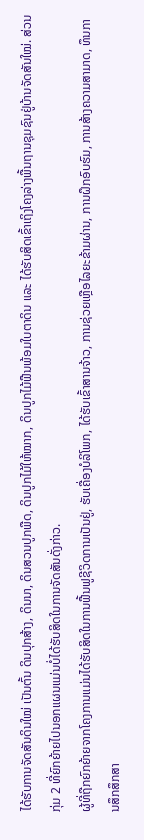ໄດ້ຮັບການຈັດສັນດິນໃໝ່ ເປັນຕົ້ນ ດິນປຸກສ້າງ, ດິນນາ, ດິນສວນປູກພືດ, ດິນປູກໄມ້ໃຫ້ໝາກ, ດິນປູກໄມ້ຟືນພ້ອມໃບຕາດິນ ແລະ ໄດ້ຮັບສິດເຂົ້າເຖິງໂຄງລ່າງພື້ນຖານຊຸມຊົນຢູ່ບ້ານຈັດສັນໃໝ່. ສ່ວນກຸ່ມ 2 ທີ່ຍົກຍ້າຍໄປນອກແຜນແມ່ນບໍ່ໄດ້ຮັບສິດໃນການຈັດສັນດັ່ງກ່າວ.
ຜູ້ທີ່ຖືກຍົກຍ້າຍຈາກໂຄງການແມ່ນໄດ້ຮັບສິດໃນການຟື້ນຟູຊີວິດການເປັນຢູ່, ຮັບເຄື່ອງບໍລິໂພກ, ໄດ້ຮັບເຂົ້າສານຈ້າວ, ການຊ່ວຍເຫຼືອໄລຍະຂ້າມຜ່ານ, ການຝຶກອົບຮົມ, ການສ້າງຄວາມສາມາດ, ທຶນການສຶກສຶກສາ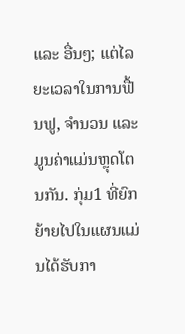ແລະ ອື່ນໆ; ແຕ່ໄລຍະເວລາໃນການຟື້ນຟູ, ຈຳນວນ ແລະ ມູນຄ່າແມ່ນຫຼຸດໂຕນກັນ. ກຸ່ມ1 ທີ່ຍົກຍ້າຍໄປໃນແຜນແມ່ນໄດ້ຮັບກາ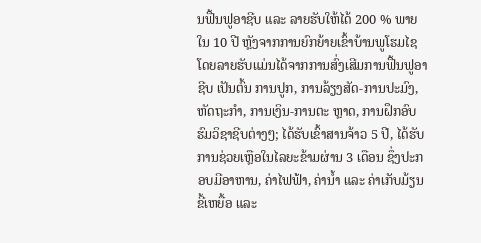ນຟື້ນຟູອາຊີບ ແລະ ລາຍຮັບໃຫ້ໄດ້ 200 % ພາຍໃນ 10 ປີ ຫຼັງຈາກການຍົກຍ້າຍເຂົ້າບ້ານພູໂຮມໄຊ ໂດຍລາຍຮັບແມ່ນໄດ້ຈາກການສົ່ງເສີມການຟື້ນຟູອາຊີບ ເປັນຕົ້ນ ການປູກ, ການລ້ຽງສັດ-ການປະມົງ, ຫັດຖະກຳ, ການເງິນ-ການຕະ ຫຼາດ, ການຝຶກອົບຮົມວິຊາຊີບຕ່າງໆ; ໄດ້ຮັບເຂົ້າສານຈ້າວ 5 ປີ, ໄດ້ຮັບການຊ່ວຍເຫຼືອໃນໄລຍະຂ້າມຜ່ານ 3 ເດືອນ ຊຶ່ງປະກອບມີອາຫານ, ຄ່າໄຟຟ້າ, ຄ່ານ້ຳ ແລະ ຄ່າເກັບມ້ຽນຂີ້ເຫຍື້ອ ແລະ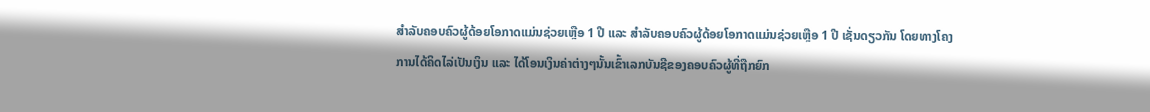ສຳລັບຄອບຄົວຜູ້ດ້ອຍໂອກາດແມ່ນຊ່ວຍເຫຼືອ 1 ປີ ແລະ ສຳລັບຄອບຄົວຜູ້ດ້ອຍໂອກາດແມ່ນຊ່ວຍເຫຼືອ 1 ປີ ເຊັ່ນດຽວກັນ ໂດຍທາງໂຄງການໄດ້ຄິດໄລ່ເປັນເງິນ ແລະ ໄດ້ໂອນເງິນຄ່າຕ່າງໆນັ້ນເຂົ້າເລກບັນຊີຂອງຄອບຄົວຜູ້ທີ່ຖືກຍົກ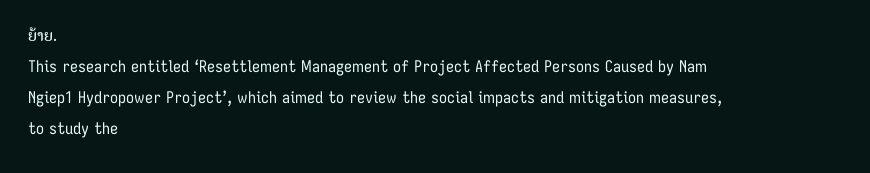ຍ້າຍ.
This research entitled ‘Resettlement Management of Project Affected Persons Caused by Nam Ngiep1 Hydropower Project’, which aimed to review the social impacts and mitigation measures, to study the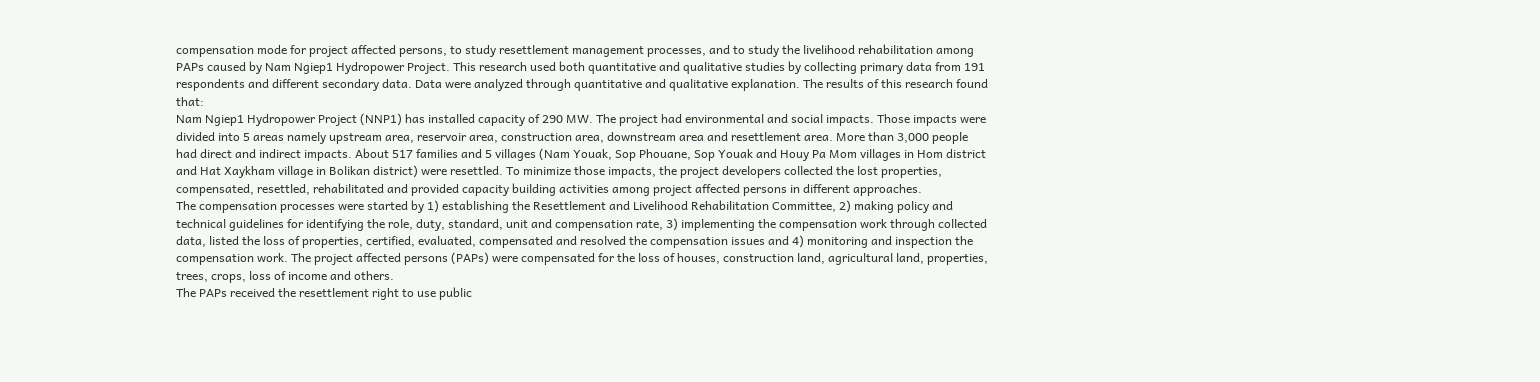compensation mode for project affected persons, to study resettlement management processes, and to study the livelihood rehabilitation among PAPs caused by Nam Ngiep1 Hydropower Project. This research used both quantitative and qualitative studies by collecting primary data from 191 respondents and different secondary data. Data were analyzed through quantitative and qualitative explanation. The results of this research found that:
Nam Ngiep1 Hydropower Project (NNP1) has installed capacity of 290 MW. The project had environmental and social impacts. Those impacts were divided into 5 areas namely upstream area, reservoir area, construction area, downstream area and resettlement area. More than 3,000 people had direct and indirect impacts. About 517 families and 5 villages (Nam Youak, Sop Phouane, Sop Youak and Houy Pa Mom villages in Hom district and Hat Xaykham village in Bolikan district) were resettled. To minimize those impacts, the project developers collected the lost properties, compensated, resettled, rehabilitated and provided capacity building activities among project affected persons in different approaches.
The compensation processes were started by 1) establishing the Resettlement and Livelihood Rehabilitation Committee, 2) making policy and technical guidelines for identifying the role, duty, standard, unit and compensation rate, 3) implementing the compensation work through collected data, listed the loss of properties, certified, evaluated, compensated and resolved the compensation issues and 4) monitoring and inspection the compensation work. The project affected persons (PAPs) were compensated for the loss of houses, construction land, agricultural land, properties, trees, crops, loss of income and others.
The PAPs received the resettlement right to use public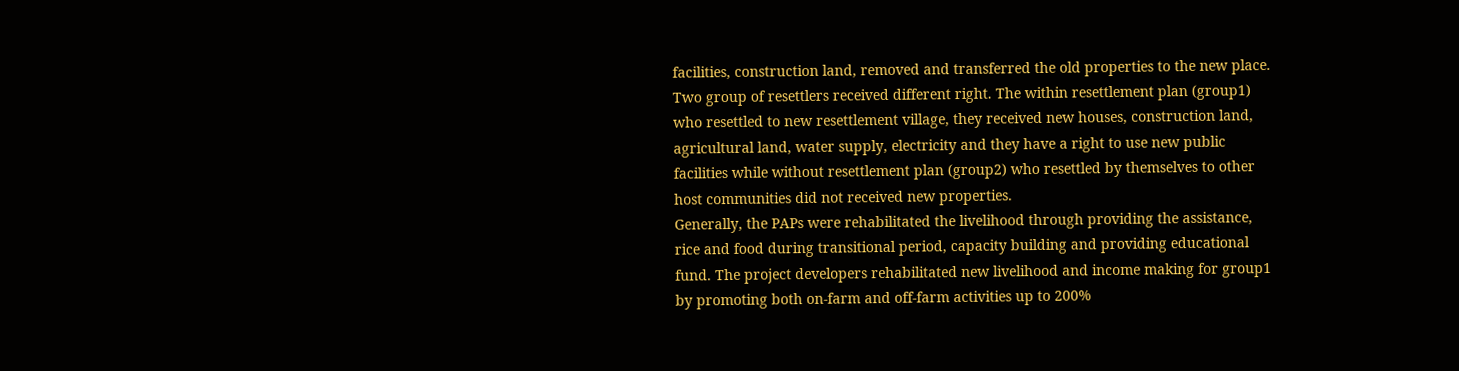facilities, construction land, removed and transferred the old properties to the new place. Two group of resettlers received different right. The within resettlement plan (group1) who resettled to new resettlement village, they received new houses, construction land, agricultural land, water supply, electricity and they have a right to use new public facilities while without resettlement plan (group2) who resettled by themselves to other host communities did not received new properties.
Generally, the PAPs were rehabilitated the livelihood through providing the assistance, rice and food during transitional period, capacity building and providing educational fund. The project developers rehabilitated new livelihood and income making for group1 by promoting both on-farm and off-farm activities up to 200%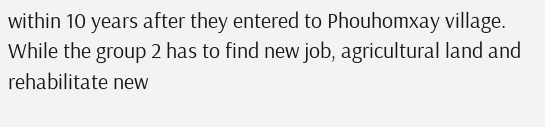within 10 years after they entered to Phouhomxay village. While the group 2 has to find new job, agricultural land and rehabilitate new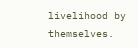livelihood by themselves.